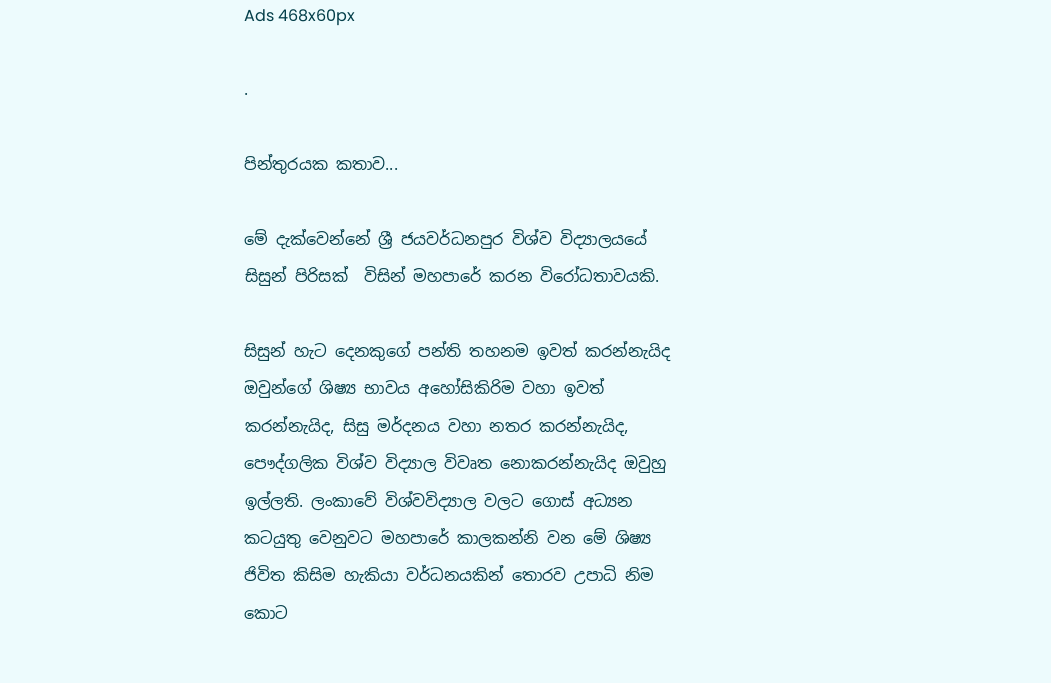Ads 468x60px

.

පින්තුරයක කතාව...

මේ දැක්වෙන්නේ ශ්‍රී ජයවර්ධනපුර විශ්ව විද්‍යාලයයේ සිසුන් පිරිසක්  විසින් මහපාරේ කරන විරෝධතාවයකි.

සිසුන් හැට දෙනකුගේ පන්ති තහනම ඉවත් කරන්නැයිද ඔවුන්ගේ ශිෂ්‍ය භාවය අහෝසිකිරිම වහා ඉවත් කරන්නැයිද, සිසු මර්දනය වහා නතර කරන්නැයිද, පෞද්ගලික විශ්ව විද්‍යාල විවෘත නොකරන්නැයිද ඔවුහු ඉල්ලති. ලංකාවේ විශ්වවිද්‍යාල වලට ගොස් අධ්‍යන කටයුතු වෙනුවට මහපාරේ කාලකන්නි වන මේ ශිෂ්‍ය ජිවිත කිසිම හැකියා වර්ධනයකින් තොරව උපාධි නිම කොට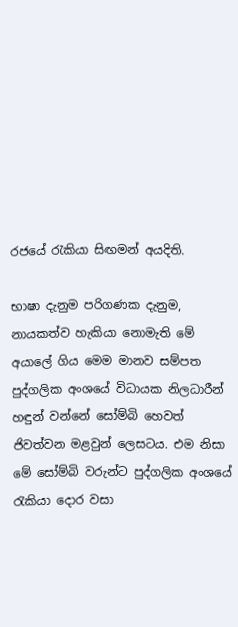රජයේ රැකියා සිඟමන් අයදිති.

භාෂා දැනුම පරිගණක දැනුම, නායකත්ව හැකියා නොමැති මේ අයාලේ ගිය මෙම මානව සම්පත පුද්ගලික අංශයේ විධායක නිලධාරීන් හඳුන් වන්නේ සෝම්බි හෙවත් ජිවත්වන මළවුන් ලෙසටය. එම නිසා මේ සෝම්බි වරුන්ට පුද්ගලික අංශයේ රැකියා දොර වසා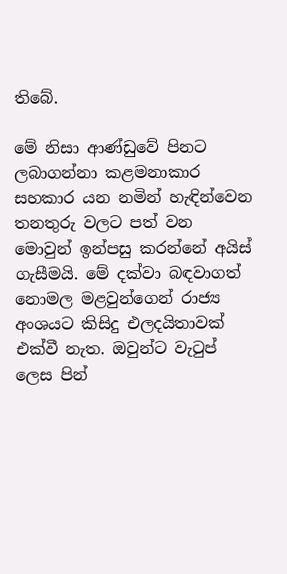තිබේ.

මේ නිසා ආණ්ඩුවේ පිනට ලබාගන්නා කළමනාකාර සහකාර යන නමින් හැඳින්වෙන තනතුරු වලට පත් වන මොවුන් ඉන්පසු කරන්නේ අයිස් ගැසීමයි. මේ දක්වා බඳවාගත් නොමල මළවුන්ගෙන් රාජ්‍ය අංශයට කිසිදු එලදයිතාවක් එක්වී නැත. ඔවුන්ට වැටුප් ලෙස පින්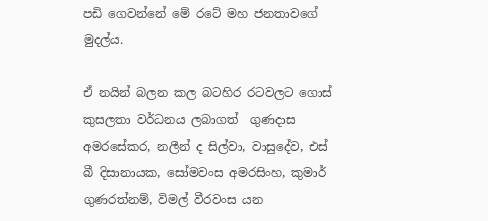පඩි ගෙවන්නේ මේ රටේ මහ ජනතාවගේ මුදල්ය.

ඒ නයින් බලන කල බටහිර රටවලට ගොස් කුසලතා වර්ධනය ලබාගත්  ගුණදාස අමරසේකර, නලීන් ද සිල්වා, වාසුදේව, එස් බී දිසානායක, සෝමවංස අමරසිංහ, කුමාර් ගුණරත්නම්, විමල් වීරවංස යන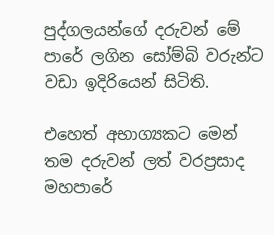පුද්ගලයන්ගේ දරුවන් මේ පාරේ ලගින සෝම්බි වරුන්ට වඩා ඉදිරියෙන් සිටිති.

එහෙත් අභාග්‍යකට මෙන් තම දරුවන් ලත් වරප්‍රසාද මහපාරේ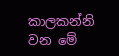කාලකන්නි වන මේ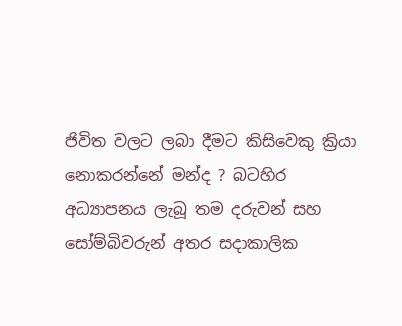ජිවිත වලට ලබා දීමට කිසිවෙකු ක්‍රියා නොකරන්නේ මන්ද ? බටහිර අධ්‍යාපනය ලැබූ තම දරුවන් සහ සෝම්බිවරුන් අතර සදාකාලික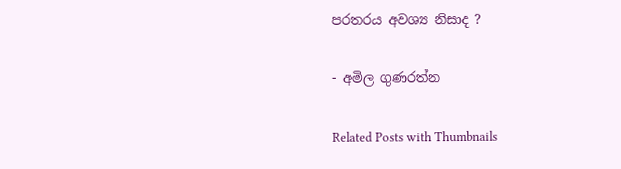පරතරය අවශ්‍ය නිසාද ?

- අමිල ගුණරත්න

Related Posts with Thumbnails